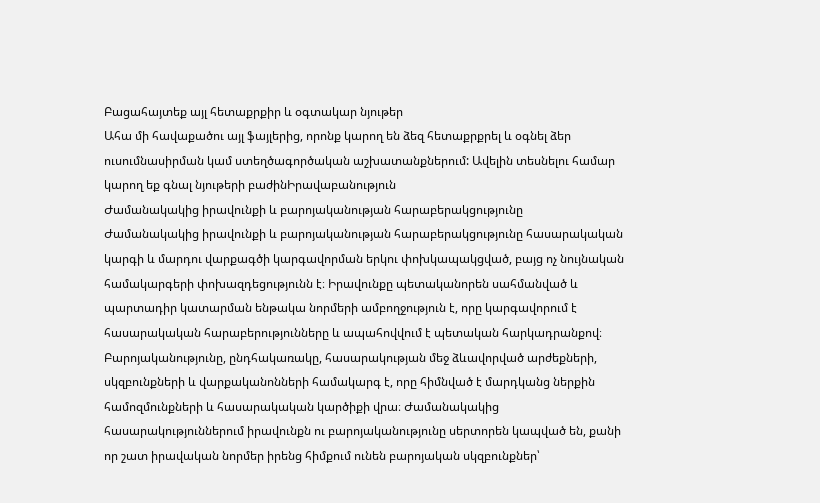Բացահայտեք այլ հետաքրքիր և օգտակար նյութեր
Ահա մի հավաքածու այլ ֆայլերից, որոնք կարող են ձեզ հետաքրքրել և օգնել ձեր ուսումնասիրման կամ ստեղծագործական աշխատանքներում: Ավելին տեսնելու համար կարող եք գնալ նյութերի բաժինԻրավաբանություն
Ժամանակակից իրավունքի և բարոյականության հարաբերակցությունը
Ժամանակակից իրավունքի և բարոյականության հարաբերակցությունը հասարակական կարգի և մարդու վարքագծի կարգավորման երկու փոխկապակցված, բայց ոչ նույնական համակարգերի փոխազդեցությունն է։ Իրավունքը պետականորեն սահմանված և պարտադիր կատարման ենթակա նորմերի ամբողջություն է, որը կարգավորում է հասարակական հարաբերությունները և ապահովվում է պետական հարկադրանքով։ Բարոյականությունը, ընդհակառակը, հասարակության մեջ ձևավորված արժեքների, սկզբունքների և վարքականոնների համակարգ է, որը հիմնված է մարդկանց ներքին համոզմունքների և հասարակական կարծիքի վրա։ Ժամանակակից հասարակություններում իրավունքն ու բարոյականությունը սերտորեն կապված են, քանի որ շատ իրավական նորմեր իրենց հիմքում ունեն բարոյական սկզբունքներ՝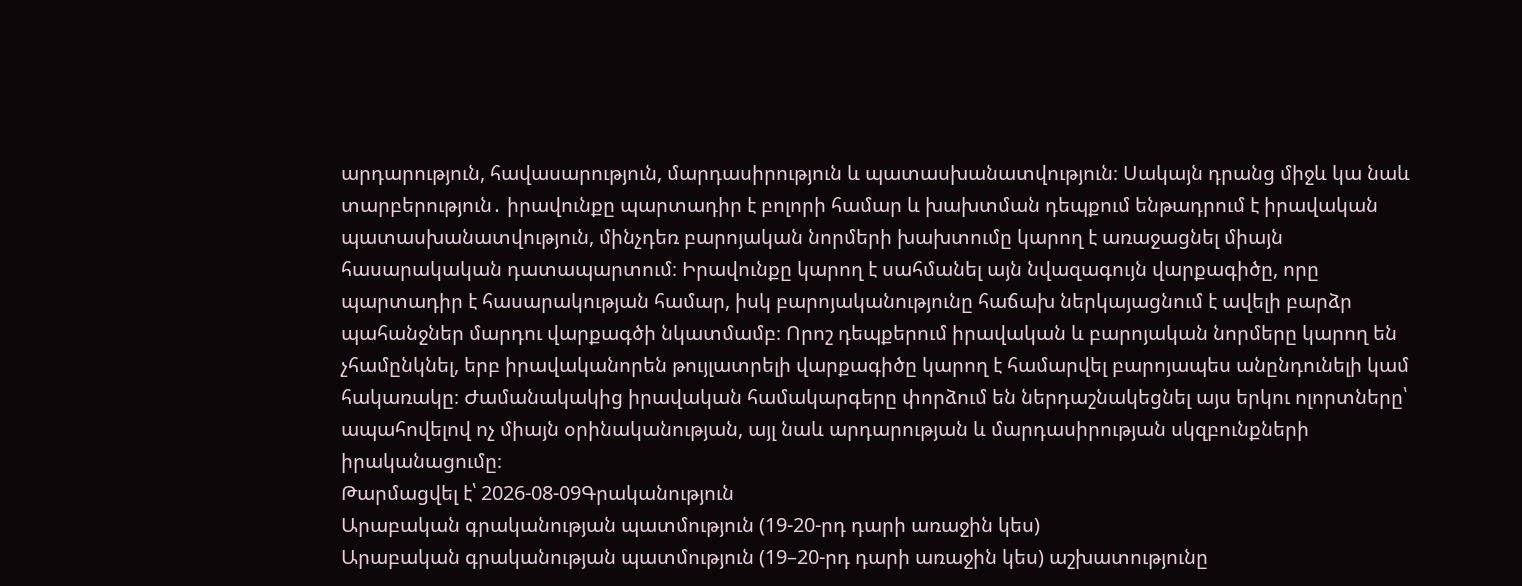արդարություն, հավասարություն, մարդասիրություն և պատասխանատվություն։ Սակայն դրանց միջև կա նաև տարբերություն․ իրավունքը պարտադիր է բոլորի համար և խախտման դեպքում ենթադրում է իրավական պատասխանատվություն, մինչդեռ բարոյական նորմերի խախտումը կարող է առաջացնել միայն հասարակական դատապարտում։ Իրավունքը կարող է սահմանել այն նվազագույն վարքագիծը, որը պարտադիր է հասարակության համար, իսկ բարոյականությունը հաճախ ներկայացնում է ավելի բարձր պահանջներ մարդու վարքագծի նկատմամբ։ Որոշ դեպքերում իրավական և բարոյական նորմերը կարող են չհամընկնել, երբ իրավականորեն թույլատրելի վարքագիծը կարող է համարվել բարոյապես անընդունելի կամ հակառակը։ Ժամանակակից իրավական համակարգերը փորձում են ներդաշնակեցնել այս երկու ոլորտները՝ ապահովելով ոչ միայն օրինականության, այլ նաև արդարության և մարդասիրության սկզբունքների իրականացումը։
Թարմացվել է՝ 2026-08-09Գրականություն
Արաբական գրականության պատմություն (19-20-րդ դարի առաջին կես)
Արաբական գրականության պատմություն (19–20-րդ դարի առաջին կես) աշխատությունը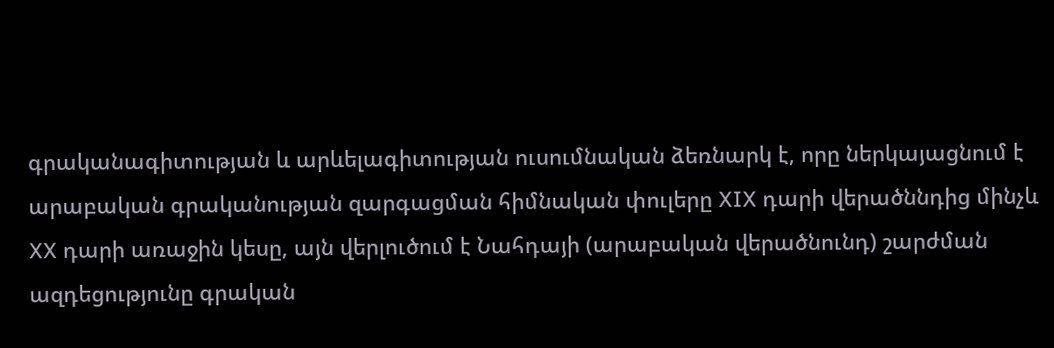գրականագիտության և արևելագիտության ուսումնական ձեռնարկ է, որը ներկայացնում է արաբական գրականության զարգացման հիմնական փուլերը XIX դարի վերածննդից մինչև XX դարի առաջին կեսը, այն վերլուծում է Նահդայի (արաբական վերածնունդ) շարժման ազդեցությունը գրական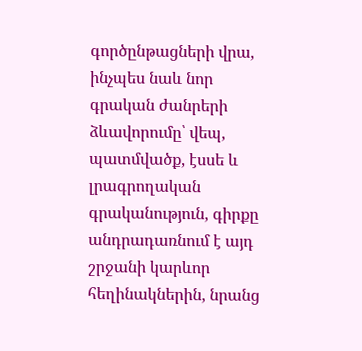գործընթացների վրա, ինչպես նաև նոր գրական ժանրերի ձևավորումը՝ վեպ, պատմվածք, էսսե և լրագրողական գրականություն, գիրքը անդրադառնում է այդ շրջանի կարևոր հեղինակներին, նրանց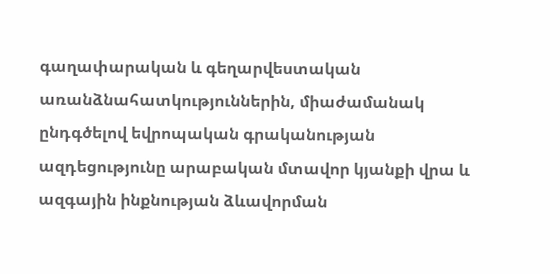գաղափարական և գեղարվեստական առանձնահատկություններին, միաժամանակ ընդգծելով եվրոպական գրականության ազդեցությունը արաբական մտավոր կյանքի վրա և ազգային ինքնության ձևավորման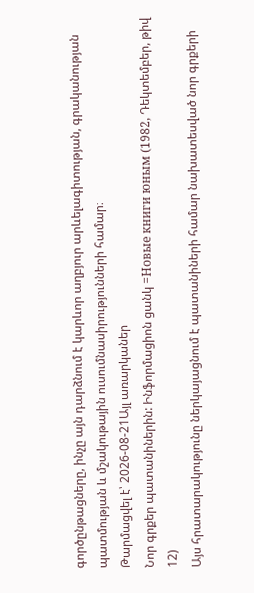գործընթացները, ինչը այն դարձնում է կարևոր աղբյուր արևելագիտության, գրականության պատմության և մշակութային ուսումնասիրությունների համար։
Թարմացվել է՝ 2026-08-21Այլ առարկաներ
Նոր գրքեր պատանիներին: Ինֆորմացիոն ցանկ =Новые книги юным (1982, Դեկտեմբեր, թիվ 12)
Այս հրատարակությունը ներկայացնում է պատանիների համար նախատեսված նոր գրքերի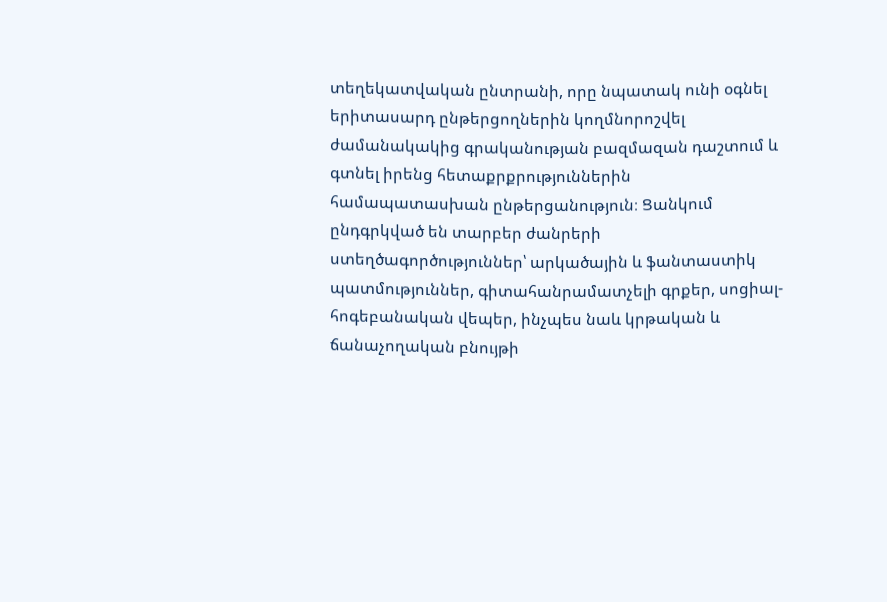տեղեկատվական ընտրանի, որը նպատակ ունի օգնել երիտասարդ ընթերցողներին կողմնորոշվել ժամանակակից գրականության բազմազան դաշտում և գտնել իրենց հետաքրքրություններին համապատասխան ընթերցանություն։ Ցանկում ընդգրկված են տարբեր ժանրերի ստեղծագործություններ՝ արկածային և ֆանտաստիկ պատմություններ, գիտահանրամատչելի գրքեր, սոցիալ-հոգեբանական վեպեր, ինչպես նաև կրթական և ճանաչողական բնույթի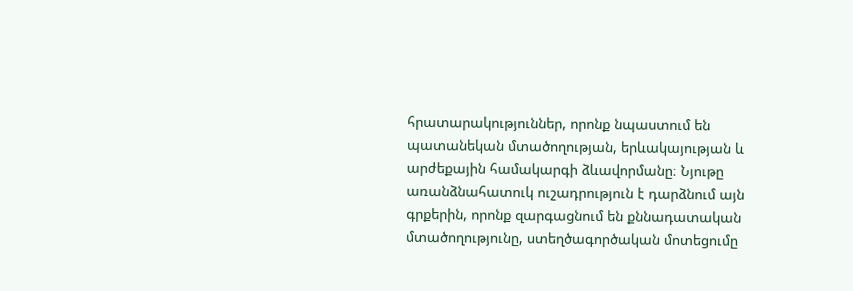հրատարակություններ, որոնք նպաստում են պատանեկան մտածողության, երևակայության և արժեքային համակարգի ձևավորմանը։ Նյութը առանձնահատուկ ուշադրություն է դարձնում այն գրքերին, որոնք զարգացնում են քննադատական մտածողությունը, ստեղծագործական մոտեցումը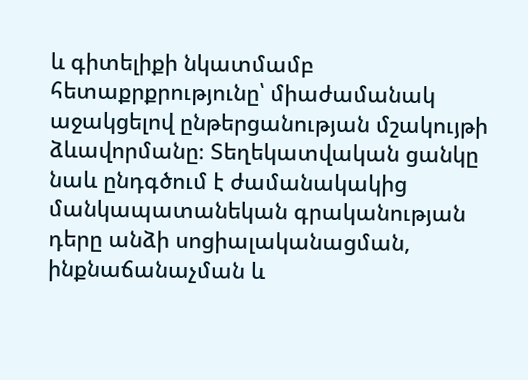և գիտելիքի նկատմամբ հետաքրքրությունը՝ միաժամանակ աջակցելով ընթերցանության մշակույթի ձևավորմանը։ Տեղեկատվական ցանկը նաև ընդգծում է ժամանակակից մանկապատանեկան գրականության դերը անձի սոցիալականացման, ինքնաճանաչման և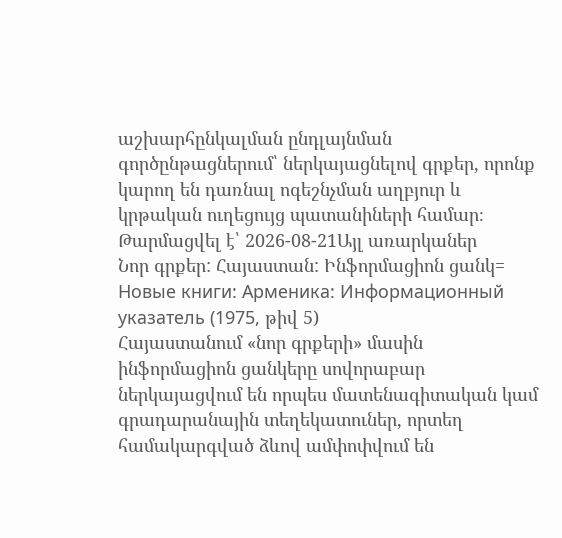աշխարհընկալման ընդլայնման գործընթացներում՝ ներկայացնելով գրքեր, որոնք կարող են դառնալ ոգեշնչման աղբյուր և կրթական ուղեցույց պատանիների համար։
Թարմացվել է՝ 2026-08-21Այլ առարկաներ
Նոր գրքեր: Հայաստան: Ինֆորմացիոն ցանկ= Новые книги: Арменика: Информационный указатель (1975, թիվ 5)
Հայաստանում «նոր գրքերի» մասին ինֆորմացիոն ցանկերը սովորաբար ներկայացվում են որպես մատենագիտական կամ գրադարանային տեղեկատուներ, որտեղ համակարգված ձևով ամփոփվում են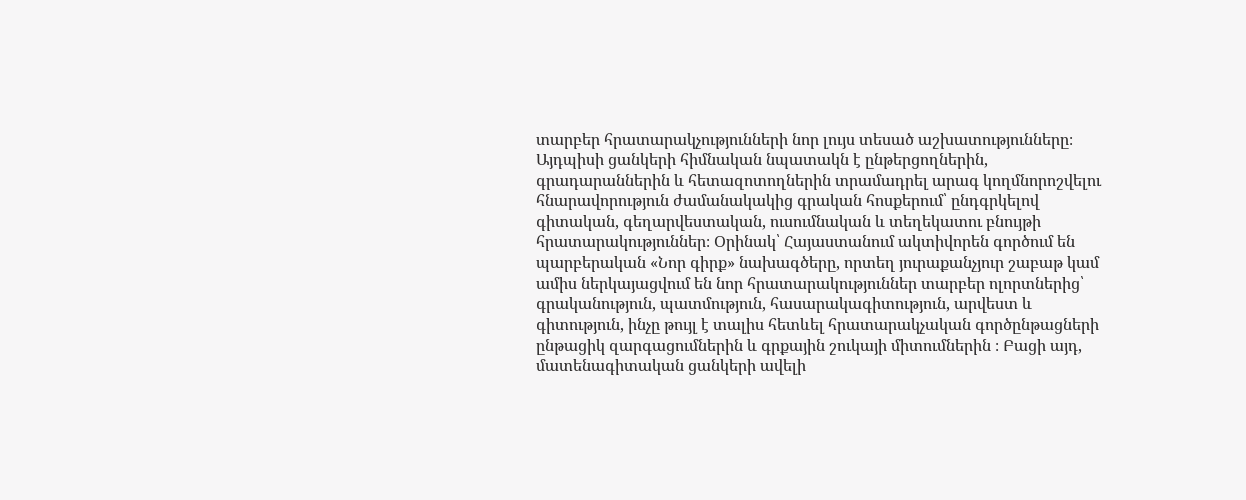տարբեր հրատարակչությունների նոր լույս տեսած աշխատությունները։ Այդպիսի ցանկերի հիմնական նպատակն է ընթերցողներին, գրադարաններին և հետազոտողներին տրամադրել արագ կողմնորոշվելու հնարավորություն ժամանակակից գրական հոսքերում՝ ընդգրկելով գիտական, գեղարվեստական, ուսումնական և տեղեկատու բնույթի հրատարակություններ։ Օրինակ՝ Հայաստանում ակտիվորեն գործում են պարբերական «Նոր գիրք» նախագծերը, որտեղ յուրաքանչյուր շաբաթ կամ ամիս ներկայացվում են նոր հրատարակություններ տարբեր ոլորտներից՝ գրականություն, պատմություն, հասարակագիտություն, արվեստ և գիտություն, ինչը թույլ է տալիս հետևել հրատարակչական գործընթացների ընթացիկ զարգացումներին և գրքային շուկայի միտումներին ։ Բացի այդ, մատենագիտական ցանկերի ավելի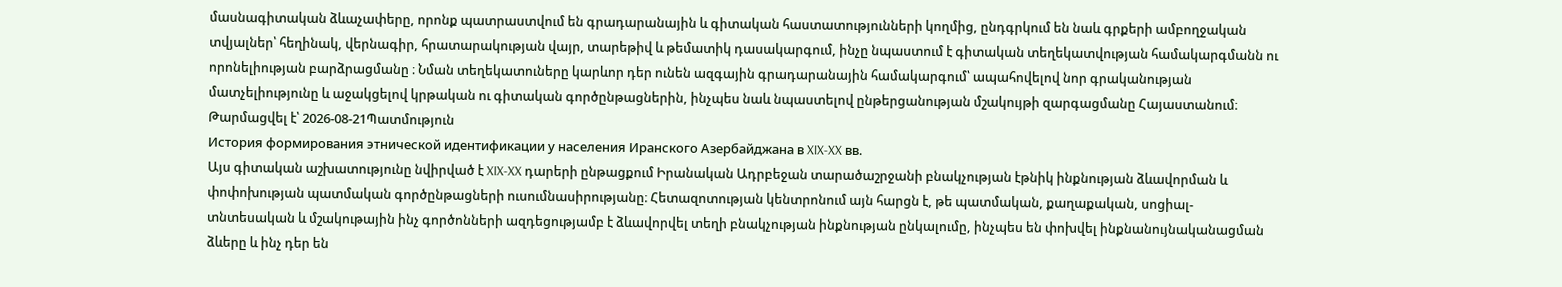մասնագիտական ձևաչափերը, որոնք պատրաստվում են գրադարանային և գիտական հաստատությունների կողմից, ընդգրկում են նաև գրքերի ամբողջական տվյալներ՝ հեղինակ, վերնագիր, հրատարակության վայր, տարեթիվ և թեմատիկ դասակարգում, ինչը նպաստում է գիտական տեղեկատվության համակարգմանն ու որոնելիության բարձրացմանը ։ Նման տեղեկատուները կարևոր դեր ունեն ազգային գրադարանային համակարգում՝ ապահովելով նոր գրականության մատչելիությունը և աջակցելով կրթական ու գիտական գործընթացներին, ինչպես նաև նպաստելով ընթերցանության մշակույթի զարգացմանը Հայաստանում։
Թարմացվել է՝ 2026-08-21Պատմություն
История формирования этнической идентификации у населения Иранского Азербайджана в XIX-XX вв.
Այս գիտական աշխատությունը նվիրված է XIX-XX դարերի ընթացքում Իրանական Ադրբեջան տարածաշրջանի բնակչության էթնիկ ինքնության ձևավորման և փոփոխության պատմական գործընթացների ուսումնասիրությանը։ Հետազոտության կենտրոնում այն հարցն է, թե պատմական, քաղաքական, սոցիալ-տնտեսական և մշակութային ինչ գործոնների ազդեցությամբ է ձևավորվել տեղի բնակչության ինքնության ընկալումը, ինչպես են փոխվել ինքնանույնականացման ձևերը և ինչ դեր են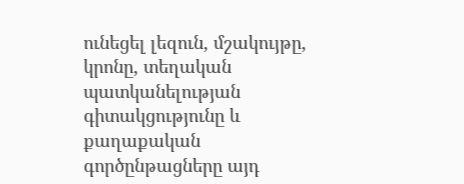ունեցել լեզուն, մշակույթը, կրոնը, տեղական պատկանելության գիտակցությունը և քաղաքական գործընթացները այդ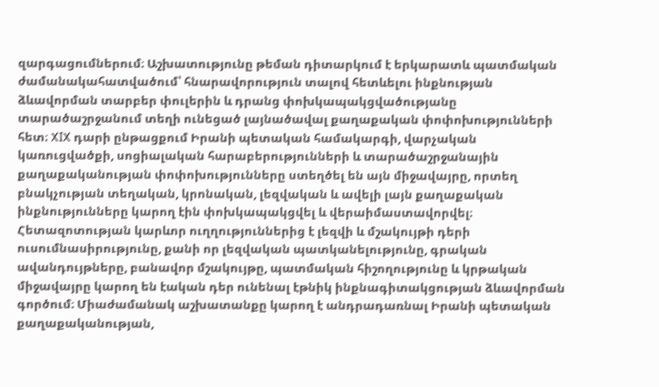զարգացումներում։ Աշխատությունը թեման դիտարկում է երկարատև պատմական ժամանակահատվածում՝ հնարավորություն տալով հետևելու ինքնության ձևավորման տարբեր փուլերին և դրանց փոխկապակցվածությանը տարածաշրջանում տեղի ունեցած լայնածավալ քաղաքական փոփոխությունների հետ։ XIX դարի ընթացքում Իրանի պետական համակարգի, վարչական կառուցվածքի, սոցիալական հարաբերությունների և տարածաշրջանային քաղաքականության փոփոխությունները ստեղծել են այն միջավայրը, որտեղ բնակչության տեղական, կրոնական, լեզվական և ավելի լայն քաղաքական ինքնությունները կարող էին փոխկապակցվել և վերաիմաստավորվել։ Հետազոտության կարևոր ուղղություններից է լեզվի և մշակույթի դերի ուսումնասիրությունը, քանի որ լեզվական պատկանելությունը, գրական ավանդույթները, բանավոր մշակույթը, պատմական հիշողությունը և կրթական միջավայրը կարող են էական դեր ունենալ էթնիկ ինքնագիտակցության ձևավորման գործում։ Միաժամանակ աշխատանքը կարող է անդրադառնալ Իրանի պետական քաղաքականության,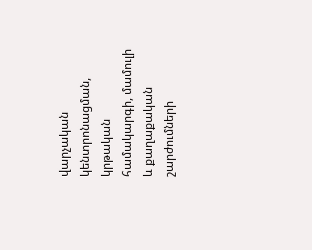վարչական կենտրոնացման, կրթական համակարգի, մամուլի և քաղաքական շարժումների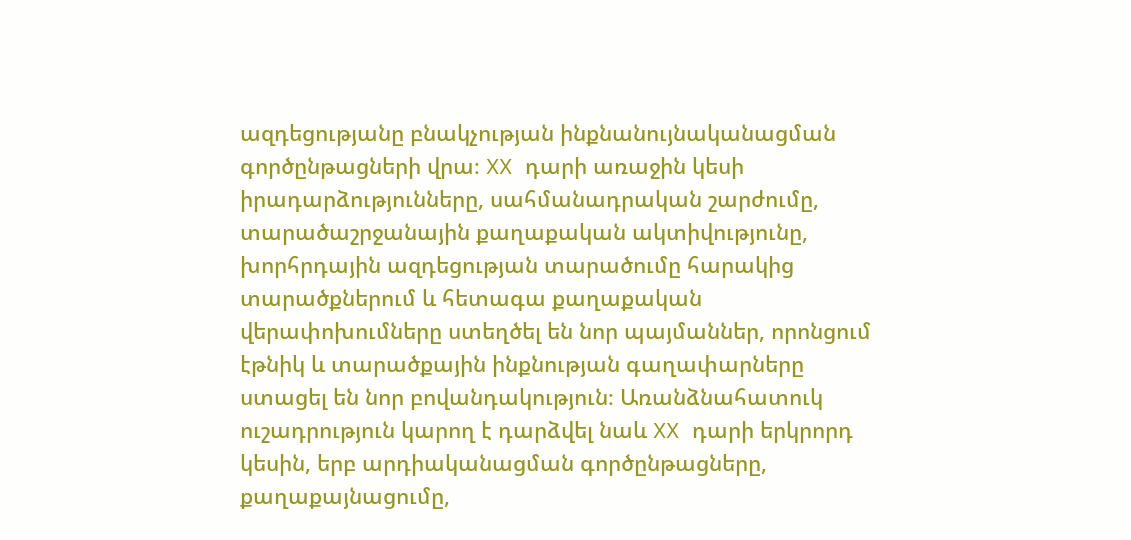ազդեցությանը բնակչության ինքնանույնականացման գործընթացների վրա։ XX դարի առաջին կեսի իրադարձությունները, սահմանադրական շարժումը, տարածաշրջանային քաղաքական ակտիվությունը, խորհրդային ազդեցության տարածումը հարակից տարածքներում և հետագա քաղաքական վերափոխումները ստեղծել են նոր պայմաններ, որոնցում էթնիկ և տարածքային ինքնության գաղափարները ստացել են նոր բովանդակություն։ Առանձնահատուկ ուշադրություն կարող է դարձվել նաև XX դարի երկրորդ կեսին, երբ արդիականացման գործընթացները, քաղաքայնացումը,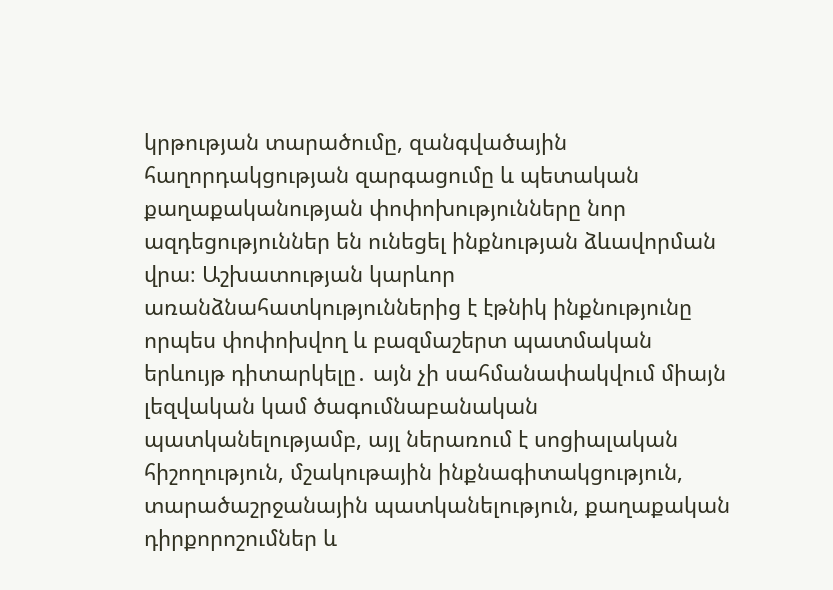կրթության տարածումը, զանգվածային հաղորդակցության զարգացումը և պետական քաղաքականության փոփոխությունները նոր ազդեցություններ են ունեցել ինքնության ձևավորման վրա։ Աշխատության կարևոր առանձնահատկություններից է էթնիկ ինքնությունը որպես փոփոխվող և բազմաշերտ պատմական երևույթ դիտարկելը․ այն չի սահմանափակվում միայն լեզվական կամ ծագումնաբանական պատկանելությամբ, այլ ներառում է սոցիալական հիշողություն, մշակութային ինքնագիտակցություն, տարածաշրջանային պատկանելություն, քաղաքական դիրքորոշումներ և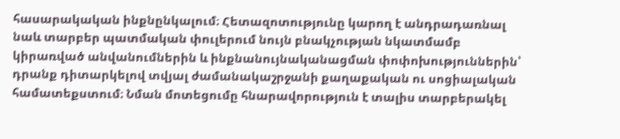հասարակական ինքնընկալում։ Հետազոտությունը կարող է անդրադառնալ նաև տարբեր պատմական փուլերում նույն բնակչության նկատմամբ կիրառված անվանումներին և ինքնանույնականացման փոփոխություններին՝ դրանք դիտարկելով տվյալ ժամանակաշրջանի քաղաքական ու սոցիալական համատեքստում։ Նման մոտեցումը հնարավորություն է տալիս տարբերակել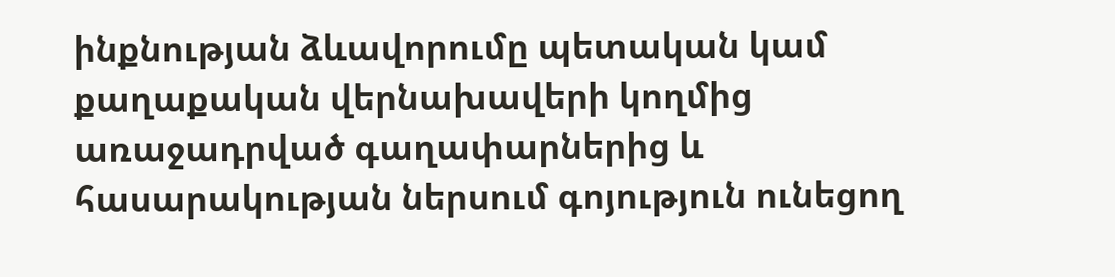ինքնության ձևավորումը պետական կամ քաղաքական վերնախավերի կողմից առաջադրված գաղափարներից և հասարակության ներսում գոյություն ունեցող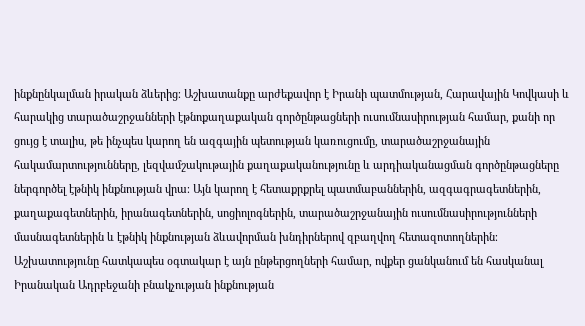ինքնընկալման իրական ձևերից։ Աշխատանքը արժեքավոր է Իրանի պատմության, Հարավային Կովկասի և հարակից տարածաշրջանների էթնոքաղաքական գործընթացների ուսումնասիրության համար, քանի որ ցույց է տալիս, թե ինչպես կարող են ազգային պետության կառուցումը, տարածաշրջանային հակամարտությունները, լեզվամշակութային քաղաքականությունը և արդիականացման գործընթացները ներգործել էթնիկ ինքնության վրա։ Այն կարող է հետաքրքրել պատմաբաններին, ազգագրագետներին, քաղաքագետներին, իրանագետներին, սոցիոլոգներին, տարածաշրջանային ուսումնասիրությունների մասնագետներին և էթնիկ ինքնության ձևավորման խնդիրներով զբաղվող հետազոտողներին։ Աշխատությունը հատկապես օգտակար է այն ընթերցողների համար, ովքեր ցանկանում են հասկանալ Իրանական Ադրբեջանի բնակչության ինքնության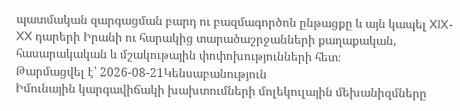պատմական զարգացման բարդ ու բազմագործոն ընթացքը և այն կապել XIX-XX դարերի Իրանի ու հարակից տարածաշրջանների քաղաքական, հասարակական և մշակութային փոփոխությունների հետ։
Թարմացվել է՝ 2026-08-21Կենսաբանություն
Իմունային կարգավիճակի խախտումների մոլեկուլային մեխանիզմները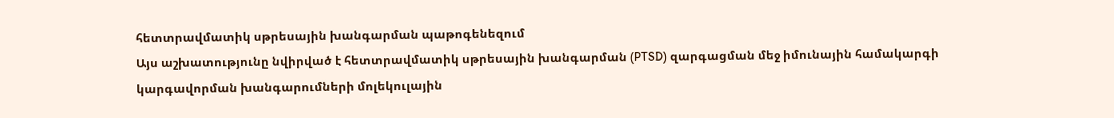հետտրավմատիկ սթրեսային խանգարման պաթոգենեզում
Այս աշխատությունը նվիրված է հետտրավմատիկ սթրեսային խանգարման (PTSD) զարգացման մեջ իմունային համակարգի կարգավորման խանգարումների մոլեկուլային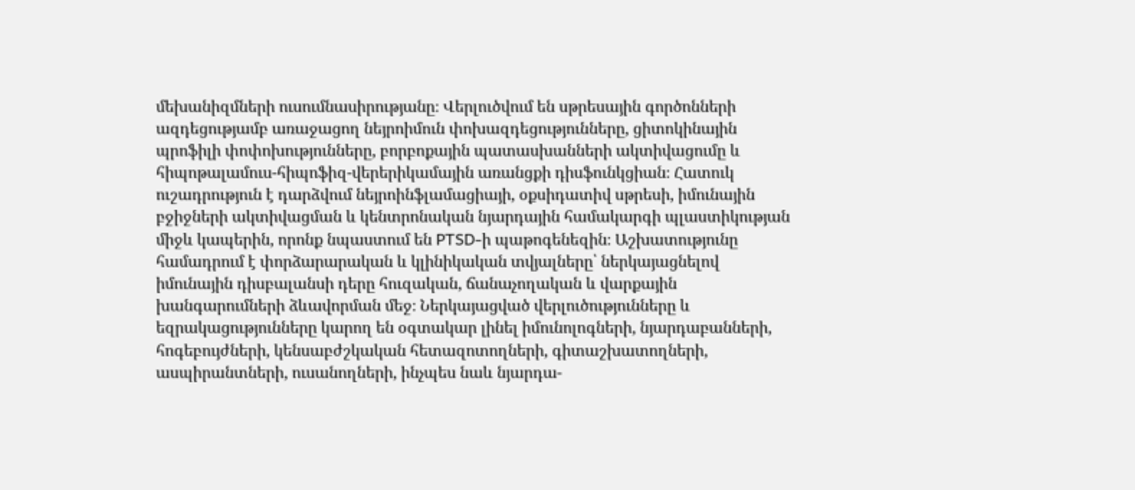մեխանիզմների ուսումնասիրությանը։ Վերլուծվում են սթրեսային գործոնների ազդեցությամբ առաջացող նեյրոիմուն փոխազդեցությունները, ցիտոկինային պրոֆիլի փոփոխությունները, բորբոքային պատասխանների ակտիվացումը և հիպոթալամուս-հիպոֆիզ-վերերիկամային առանցքի դիսֆունկցիան։ Հատուկ ուշադրություն է դարձվում նեյրոինֆլամացիայի, օքսիդատիվ սթրեսի, իմունային բջիջների ակտիվացման և կենտրոնական նյարդային համակարգի պլաստիկության միջև կապերին, որոնք նպաստում են PTSD-ի պաթոգենեզին։ Աշխատությունը համադրում է փորձարարական և կլինիկական տվյալները՝ ներկայացնելով իմունային դիսբալանսի դերը հուզական, ճանաչողական և վարքային խանգարումների ձևավորման մեջ։ Ներկայացված վերլուծությունները և եզրակացությունները կարող են օգտակար լինել իմունոլոգների, նյարդաբանների, հոգեբույժների, կենսաբժշկական հետազոտողների, գիտաշխատողների, ասպիրանտների, ուսանողների, ինչպես նաև նյարդա-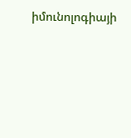իմունոլոգիայի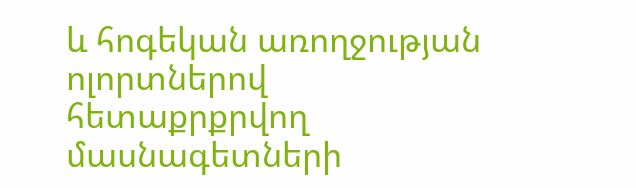և հոգեկան առողջության ոլորտներով հետաքրքրվող մասնագետների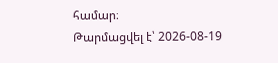համար։
Թարմացվել է՝ 2026-08-19